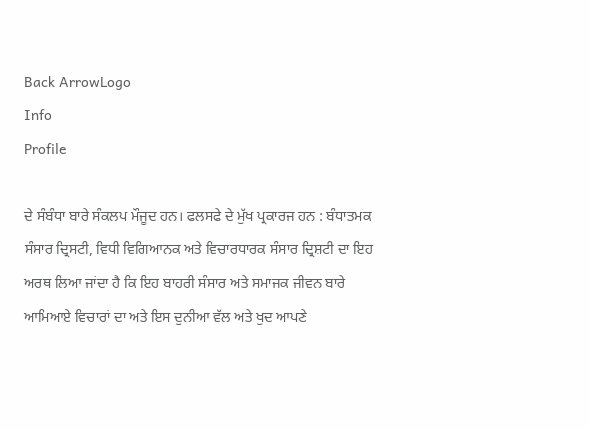Back ArrowLogo
Info
Profile

ਦੇ ਸੰਬੰਧਾ ਬਾਰੇ ਸੰਕਲਪ ਮੌਜੂਦ ਹਨ। ਫਲਸਫੇ ਦੇ ਮੁੱਖ ਪ੍ਰਕਾਰਜ ਹਨ : ਬੰਧਾਤਮਕ ਸੰਸਾਰ ਦ੍ਰਿਸਟੀ, ਵਿਧੀ ਵਿਗਿਆਨਕ ਅਤੇ ਵਿਚਾਰਧਾਰਕ ਸੰਸਾਰ ਦ੍ਰਿਸ਼ਟੀ ਦਾ ਇਹ ਅਰਥ ਲਿਆ ਜਾਂਦਾ ਹੈ ਕਿ ਇਹ ਬਾਹਰੀ ਸੰਸਾਰ ਅਤੇ ਸਮਾਜਕ ਜੀਵਨ ਬਾਰੇ ਆਮਿਆਏ ਵਿਚਾਰਾਂ ਦਾ ਅਤੇ ਇਸ ਦੁਨੀਆ ਵੱਲ ਅਤੇ ਖੁਦ ਆਪਣੇ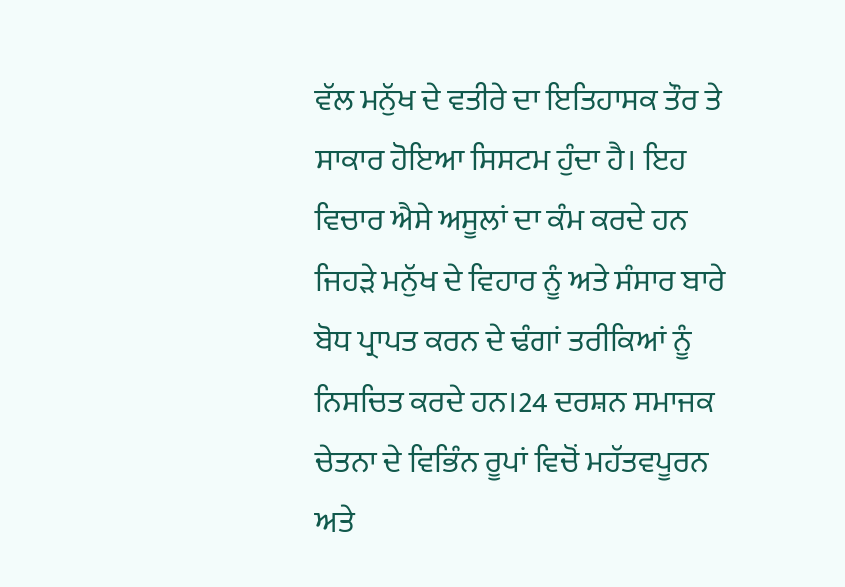ਵੱਲ ਮਨੁੱਖ ਦੇ ਵਤੀਰੇ ਦਾ ਇਤਿਹਾਸਕ ਤੌਰ ਤੇ ਸਾਕਾਰ ਹੋਇਆ ਸਿਸਟਮ ਹੁੰਦਾ ਹੈ। ਇਹ ਵਿਚਾਰ ਐਸੇ ਅਸੂਲਾਂ ਦਾ ਕੰਮ ਕਰਦੇ ਹਨ ਜਿਹੜੇ ਮਨੁੱਖ ਦੇ ਵਿਹਾਰ ਨੂੰ ਅਤੇ ਸੰਸਾਰ ਬਾਰੇ ਬੋਧ ਪ੍ਰਾਪਤ ਕਰਨ ਦੇ ਢੰਗਾਂ ਤਰੀਕਿਆਂ ਨੂੰ ਨਿਸਚਿਤ ਕਰਦੇ ਹਨ।24 ਦਰਸ਼ਨ ਸਮਾਜਕ ਚੇਤਨਾ ਦੇ ਵਿਭਿੰਨ ਰੂਪਾਂ ਵਿਚੋਂ ਮਹੱਤਵਪੂਰਨ ਅਤੇ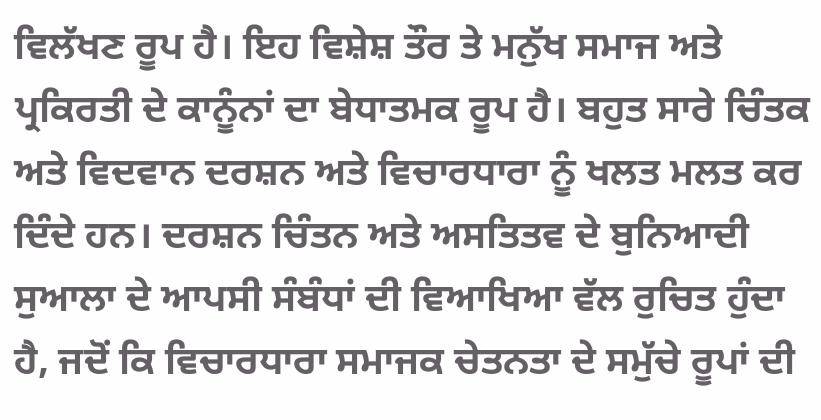ਵਿਲੱਖਣ ਰੂਪ ਹੈ। ਇਹ ਵਿਸ਼ੇਸ਼ ਤੌਰ ਤੇ ਮਨੁੱਖ ਸਮਾਜ ਅਤੇ ਪ੍ਰਕਿਰਤੀ ਦੇ ਕਾਨੂੰਨਾਂ ਦਾ ਬੇਧਾਤਮਕ ਰੂਪ ਹੈ। ਬਹੁਤ ਸਾਰੇ ਚਿੰਤਕ ਅਤੇ ਵਿਦਵਾਨ ਦਰਸ਼ਨ ਅਤੇ ਵਿਚਾਰਧਾਰਾ ਨੂੰ ਖਲਤ ਮਲਤ ਕਰ ਦਿੰਦੇ ਹਨ। ਦਰਸ਼ਨ ਚਿੰਤਨ ਅਤੇ ਅਸਤਿਤਵ ਦੇ ਬੁਨਿਆਦੀ ਸੁਆਲਾ ਦੇ ਆਪਸੀ ਸੰਬੰਧਾਂ ਦੀ ਵਿਆਖਿਆ ਵੱਲ ਰੁਚਿਤ ਹੁੰਦਾ ਹੈ, ਜਦੋਂ ਕਿ ਵਿਚਾਰਧਾਰਾ ਸਮਾਜਕ ਚੇਤਨਤਾ ਦੇ ਸਮੁੱਚੇ ਰੂਪਾਂ ਦੀ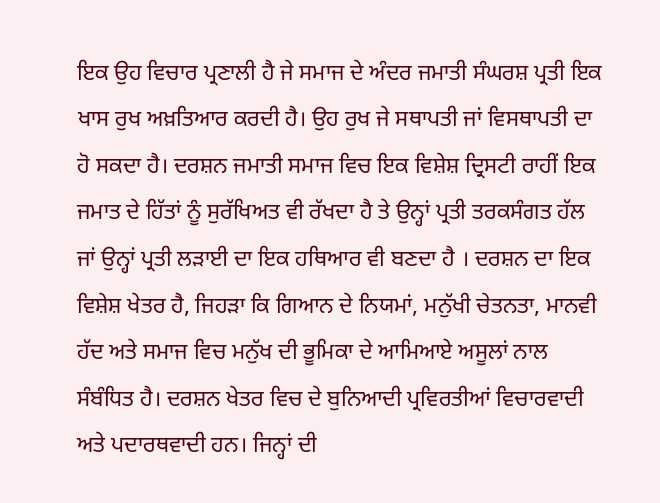ਇਕ ਉਹ ਵਿਚਾਰ ਪ੍ਰਣਾਲੀ ਹੈ ਜੇ ਸਮਾਜ ਦੇ ਅੰਦਰ ਜਮਾਤੀ ਸੰਘਰਸ਼ ਪ੍ਰਤੀ ਇਕ ਖਾਸ ਰੁਖ ਅਖ਼ਤਿਆਰ ਕਰਦੀ ਹੈ। ਉਹ ਰੁਖ ਜੇ ਸਥਾਪਤੀ ਜਾਂ ਵਿਸਥਾਪਤੀ ਦਾ ਹੋ ਸਕਦਾ ਹੈ। ਦਰਸ਼ਨ ਜਮਾਤੀ ਸਮਾਜ ਵਿਚ ਇਕ ਵਿਸ਼ੇਸ਼ ਦ੍ਰਿਸਟੀ ਰਾਹੀਂ ਇਕ ਜਮਾਤ ਦੇ ਹਿੱਤਾਂ ਨੂੰ ਸੁਰੱਖਿਅਤ ਵੀ ਰੱਖਦਾ ਹੈ ਤੇ ਉਨ੍ਹਾਂ ਪ੍ਰਤੀ ਤਰਕਸੰਗਤ ਹੱਲ ਜਾਂ ਉਨ੍ਹਾਂ ਪ੍ਰਤੀ ਲੜਾਈ ਦਾ ਇਕ ਹਥਿਆਰ ਵੀ ਬਣਦਾ ਹੈ । ਦਰਸ਼ਨ ਦਾ ਇਕ ਵਿਸ਼ੇਸ਼ ਖੇਤਰ ਹੈ, ਜਿਹੜਾ ਕਿ ਗਿਆਨ ਦੇ ਨਿਯਮਾਂ, ਮਨੁੱਖੀ ਚੇਤਨਤਾ, ਮਾਨਵੀ ਹੱਦ ਅਤੇ ਸਮਾਜ ਵਿਚ ਮਨੁੱਖ ਦੀ ਭੂਮਿਕਾ ਦੇ ਆਮਿਆਏ ਅਸੂਲਾਂ ਨਾਲ ਸੰਬੰਧਿਤ ਹੈ। ਦਰਸ਼ਨ ਖੇਤਰ ਵਿਚ ਦੇ ਬੁਨਿਆਦੀ ਪ੍ਰਵਿਰਤੀਆਂ ਵਿਚਾਰਵਾਦੀ ਅਤੇ ਪਦਾਰਥਵਾਦੀ ਹਨ। ਜਿਨ੍ਹਾਂ ਦੀ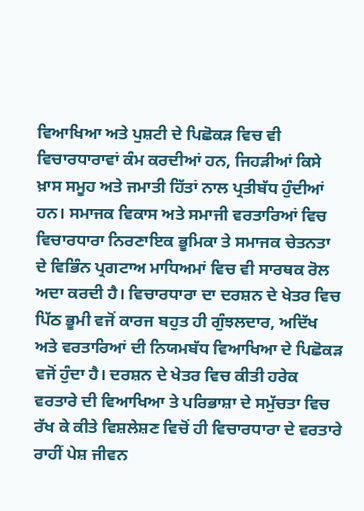ਵਿਆਖਿਆ ਅਤੇ ਪੁਸ਼ਟੀ ਦੇ ਪਿਛੋਕੜ ਵਿਚ ਵੀ ਵਿਚਾਰਧਾਰਾਵਾਂ ਕੰਮ ਕਰਦੀਆਂ ਹਨ, ਜਿਹੜੀਆਂ ਕਿਸੇ ਖ਼ਾਸ ਸਮੂਹ ਅਤੇ ਜਮਾਤੀ ਹਿੱਤਾਂ ਨਾਲ ਪ੍ਰਤੀਬੱਧ ਹੁੰਦੀਆਂ ਹਨ। ਸਮਾਜਕ ਵਿਕਾਸ ਅਤੇ ਸਮਾਜੀ ਵਰਤਾਰਿਆਂ ਵਿਚ ਵਿਚਾਰਧਾਰਾ ਨਿਰਣਾਇਕ ਭੂਮਿਕਾ ਤੇ ਸਮਾਜਕ ਚੇਤਨਤਾ ਦੇ ਵਿਭਿੰਨ ਪ੍ਰਗਟਾਅ ਮਾਧਿਅਮਾਂ ਵਿਚ ਵੀ ਸਾਰਥਕ ਰੋਲ ਅਦਾ ਕਰਦੀ ਹੈ। ਵਿਚਾਰਧਾਰਾ ਦਾ ਦਰਸ਼ਨ ਦੇ ਖੇਤਰ ਵਿਚ ਪਿੱਠ ਭੂਮੀ ਵਜੋਂ ਕਾਰਜ ਬਹੁਤ ਹੀ ਗੁੰਝਲਦਾਰ, ਅਦਿੱਖ ਅਤੇ ਵਰਤਾਰਿਆਂ ਦੀ ਨਿਯਮਬੱਧ ਵਿਆਖਿਆ ਦੇ ਪਿਛੋਕੜ ਵਜੋਂ ਹੁੰਦਾ ਹੈ। ਦਰਸ਼ਨ ਦੇ ਖੇਤਰ ਵਿਚ ਕੀਤੀ ਹਰੇਕ ਵਰਤਾਰੇ ਦੀ ਵਿਆਖਿਆ ਤੇ ਪਰਿਭਾਸ਼ਾ ਦੇ ਸਮੁੱਚਤਾ ਵਿਚ ਰੱਖ ਕੇ ਕੀਤੇ ਵਿਸ਼ਲੇਸ਼ਣ ਵਿਚੋਂ ਹੀ ਵਿਚਾਰਧਾਰਾ ਦੇ ਵਰਤਾਰੇ ਰਾਹੀਂ ਪੇਸ਼ ਜੀਵਨ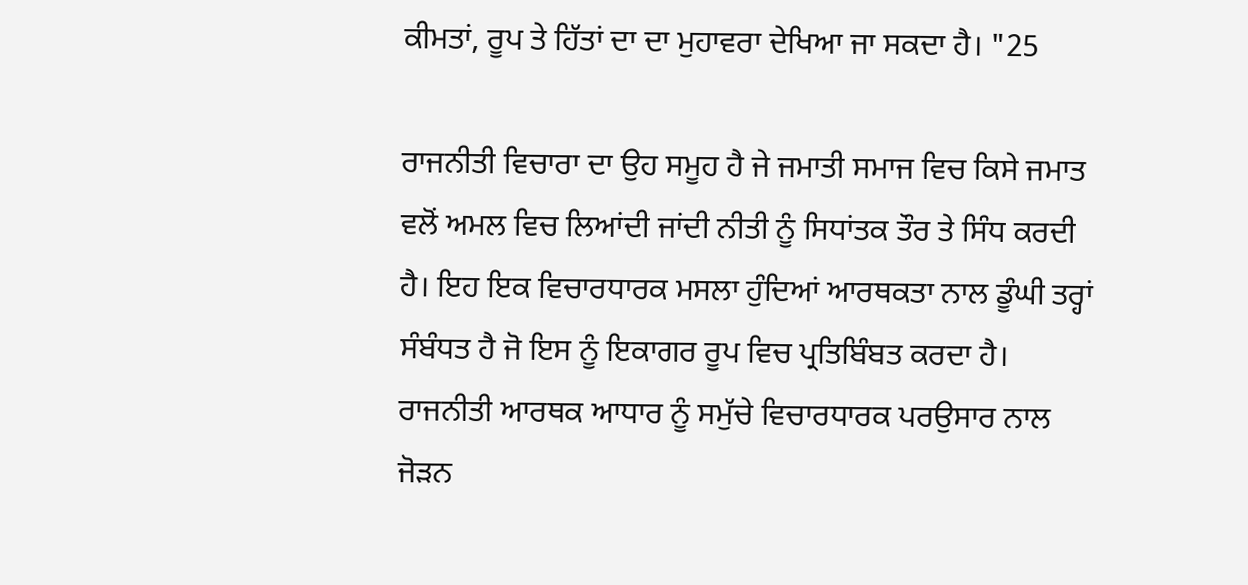ਕੀਮਤਾਂ, ਰੂਪ ਤੇ ਹਿੱਤਾਂ ਦਾ ਦਾ ਮੁਹਾਵਰਾ ਦੇਖਿਆ ਜਾ ਸਕਦਾ ਹੈ। "25

ਰਾਜਨੀਤੀ ਵਿਚਾਰਾ ਦਾ ਉਹ ਸਮੂਹ ਹੈ ਜੇ ਜਮਾਤੀ ਸਮਾਜ ਵਿਚ ਕਿਸੇ ਜਮਾਤ ਵਲੋਂ ਅਮਲ ਵਿਚ ਲਿਆਂਦੀ ਜਾਂਦੀ ਨੀਤੀ ਨੂੰ ਸਿਧਾਂਤਕ ਤੌਰ ਤੇ ਸਿੰਧ ਕਰਦੀ ਹੈ। ਇਹ ਇਕ ਵਿਚਾਰਧਾਰਕ ਮਸਲਾ ਹੁੰਦਿਆਂ ਆਰਥਕਤਾ ਨਾਲ ਡੂੰਘੀ ਤਰ੍ਹਾਂ ਸੰਬੰਧਤ ਹੈ ਜੋ ਇਸ ਨੂੰ ਇਕਾਗਰ ਰੂਪ ਵਿਚ ਪ੍ਰਤਿਬਿੰਬਤ ਕਰਦਾ ਹੈ। ਰਾਜਨੀਤੀ ਆਰਥਕ ਆਧਾਰ ਨੂੰ ਸਮੁੱਚੇ ਵਿਚਾਰਧਾਰਕ ਪਰਉਸਾਰ ਨਾਲ ਜੋੜਨ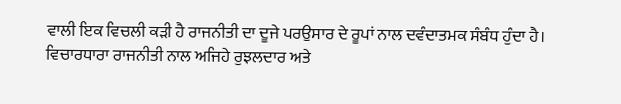ਵਾਲੀ ਇਕ ਵਿਚਲੀ ਕੜੀ ਹੈ ਰਾਜਨੀਤੀ ਦਾ ਦੂਜੇ ਪਰਉਸਾਰ ਦੇ ਰੂਪਾਂ ਨਾਲ ਦਵੰਦਾਤਮਕ ਸੰਬੰਧ ਹੁੰਦਾ ਹੈ। ਵਿਚਾਰਧਾਰਾ ਰਾਜਨੀਤੀ ਨਾਲ ਅਜਿਹੇ ਰੁਝਲਦਾਰ ਅਤੇ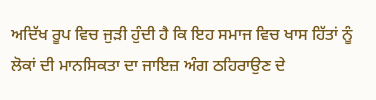ਅਦਿੱਖ ਰੂਪ ਵਿਚ ਜੁੜੀ ਹੁੰਦੀ ਹੈ ਕਿ ਇਹ ਸਮਾਜ ਵਿਚ ਖਾਸ ਹਿੱਤਾਂ ਨੂੰ ਲੋਕਾਂ ਦੀ ਮਾਨਸਿਕਤਾ ਦਾ ਜਾਇਜ਼ ਅੰਗ ਠਹਿਰਾਉਣ ਦੇ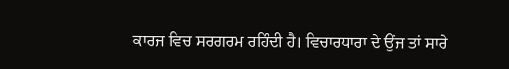ਕਾਰਜ ਵਿਚ ਸਰਗਰਮ ਰਹਿੰਦੀ ਹੈ। ਵਿਚਾਰਧਾਰਾ ਦੇ ਉਂਜ ਤਾਂ ਸਾਰੇ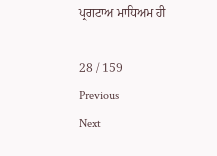ਪ੍ਰਗਟਾਅ ਮਾਧਿਅਮ ਹੀ

28 / 159
Previous
Next